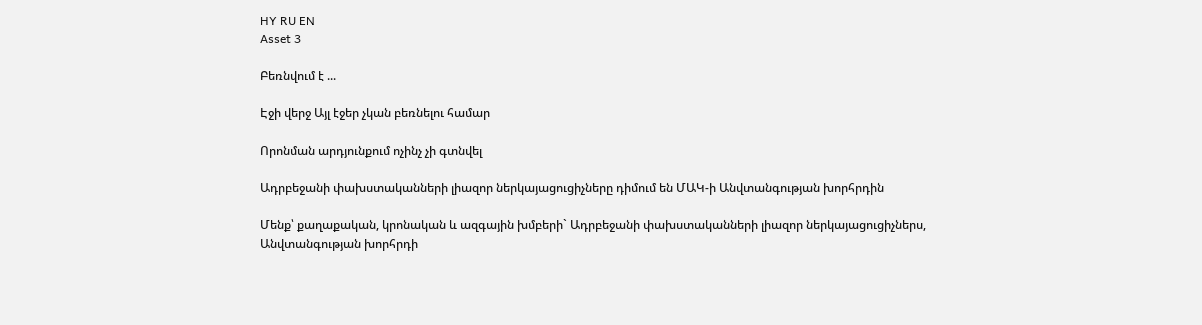HY RU EN
Asset 3

Բեռնվում է ...

Էջի վերջ Այլ էջեր չկան բեռնելու համար

Որոնման արդյունքում ոչինչ չի գտնվել

Ադրբեջանի փախստականների լիազոր ներկայացուցիչները դիմում են ՄԱԿ-ի Անվտանգության խորհրդին

Մենք՝ քաղաքական, կրոնական և ազգային խմբերի` Ադրբեջանի փախստականների լիազոր ներկայացուցիչներս, Անվտանգության խորհրդի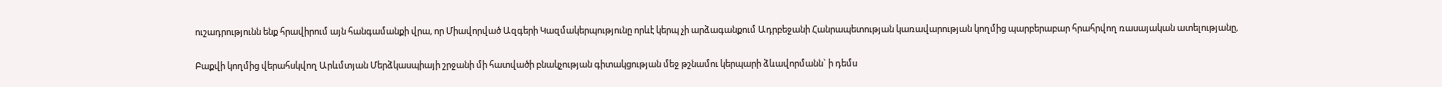ուշադրությունն ենք հրավիրում այն հանգամանքի վրա, որ Միավորված Ազգերի Կազմակերպությունը որևէ կերպ չի արձագանքում Ադրբեջանի Հանրապետության կառավարության կողմից պարբերաբար հրահրվող ռասայական ատելությանը,

Բաքվի կողմից վերահսկվող Արևմտյան Մերձկասպիայի շրջանի մի հատվածի բնակչության գիտակցության մեջ թշնամու կերպարի ձևավորմանն` ի դեմս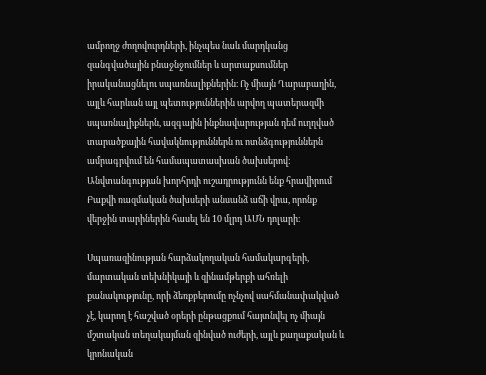ամբողջ ժողովուրդների, ինչպես նաև մարդկանց զանգվածային բնաջնջումներ և արտաքսումներ իրականացնելու սպառնալիքներին։ Ոչ միայն Ղարաբաղին, այլև հարևան այլ պետություններին արվող պատերազմի սպառնալիքներն, ազգային ինքնավարության դեմ ուղղված տարածքային հավակնություններն ու ոտնձգություններն ամրագրվում են համապատասխան ծախսերով։ Անվտանգության խորհրդի ուշադրությունն ենք հրավիրում Բաքվի ռազմական ծախսերի անսանձ աճի վրա, որոնք վերջին տարիներին հասել են 10 մլրդ ԱՄՆ դոլարի։

Սպառազինության հարձակողական համակարգերի, մարտական տեխնիկայի և զինամթերքի ահռելի քանակությունը, որի ձեռքբերումը ոչնչով սահմանափակված չէ, կարող է հաշված օրերի ընթացքում հայտնվել ոչ միայն մշտական տեղակայման զինված ուժերի, այլև քաղաքական և կրոնական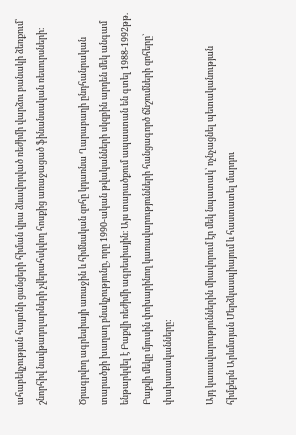ահաբեկչության հայտնի ցանցերի հիման վրա ձևավորված ռեժիմի վարձու բանակի ձեռքում՝ շնորհիվ նավթադոլարների չվերահսկվող հոսքից առաջացած ֆինանսական ռեսուրսների։

Ծրագրվող ագրեսիայի առաջին և հիմնական զոհը կդառնա Ղարաբաղի ընդհանրական տարածքի խաղաղ բնակչությունը, որը 1990-ական թվականների սկզբին արդեն մեկ անգամ ենթարկվել է Բաքվի ռեժիմի ագրեսիային։ Այս տարածքում ապաստան են գտել 1988-1992թթ. Բաքվի մեկը մյուսին փոխարինող կառավարությունների հանցագործ ճնշումների զոհերը` փախստականները:

Այդ կառավարություններին միավորում էր մեկ նպատակ՝ ոչնչացնել պետականության հիմքերն Արևմտյան Մերձկասպիայում և հաստատել մարդու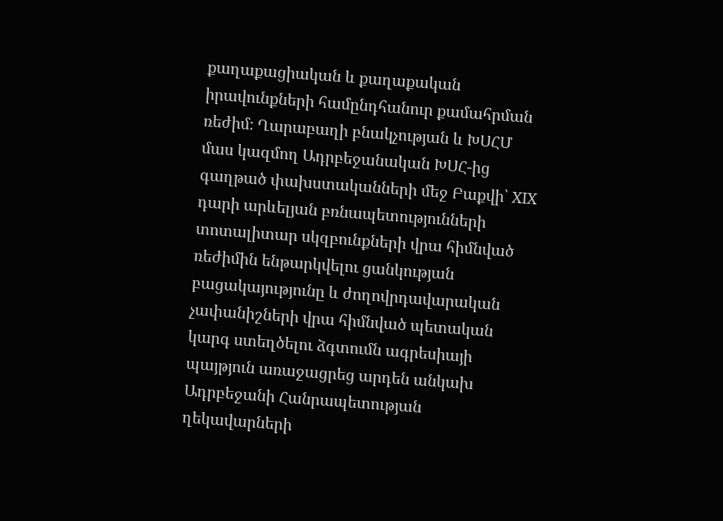քաղաքացիական և քաղաքական իրավունքների համընդհանուր քամահրման ռեժիմ։ Ղարաբաղի բնակչության և ԽՍՀՄ մաս կազմող Ադրբեջանական ԽՍՀ-ից գաղթած փախստականների մեջ Բաքվի՝ XIX դարի արևելյան բռնապետությունների տոտալիտար սկզբունքների վրա հիմնված ռեժիմին ենթարկվելու ցանկության բացակայությունը և ժողովրդավարական չափանիշների վրա հիմնված պետական կարգ ստեղծելու ձգտումն ագրեսիայի պայթյուն առաջացրեց արդեն անկախ Ադրբեջանի Հանրապետության ղեկավարների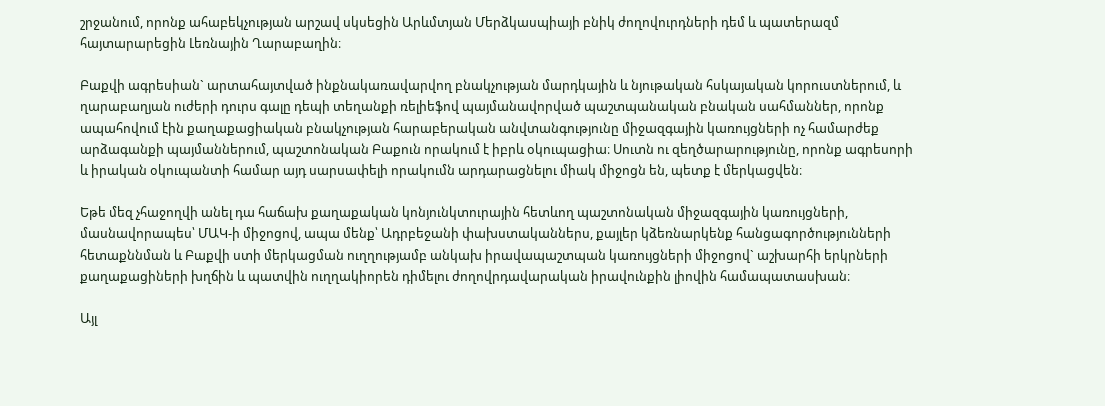շրջանում, որոնք ահաբեկչության արշավ սկսեցին Արևմտյան Մերձկասպիայի բնիկ ժողովուրդների դեմ և պատերազմ հայտարարեցին Լեռնային Ղարաբաղին։

Բաքվի ագրեսիան` արտահայտված ինքնակառավարվող բնակչության մարդկային և նյութական հսկայական կորուստներում, և ղարաբաղյան ուժերի դուրս գալը դեպի տեղանքի ռելիեֆով պայմանավորված պաշտպանական բնական սահմաններ, որոնք ապահովում էին քաղաքացիական բնակչության հարաբերական անվտանգությունը միջազգային կառույցների ոչ համարժեք արձագանքի պայմաններում, պաշտոնական Բաքուն որակում է իբրև օկուպացիա։ Սուտն ու զեղծարարությունը, որոնք ագրեսորի և իրական օկուպանտի համար այդ սարսափելի որակումն արդարացնելու միակ միջոցն են, պետք է մերկացվեն։

Եթե մեզ չհաջողվի անել դա հաճախ քաղաքական կոնյունկտուրային հետևող պաշտոնական միջազգային կառույցների, մասնավորապես՝ ՄԱԿ-ի միջոցով, ապա մենք՝ Ադրբեջանի փախստականներս, քայլեր կձեռնարկենք հանցագործությունների հետաքննման և Բաքվի ստի մերկացման ուղղությամբ անկախ իրավապաշտպան կառույցների միջոցով` աշխարհի երկրների քաղաքացիների խղճին և պատվին ուղղակիորեն դիմելու ժողովրդավարական իրավունքին լիովին համապատասխան։

Այլ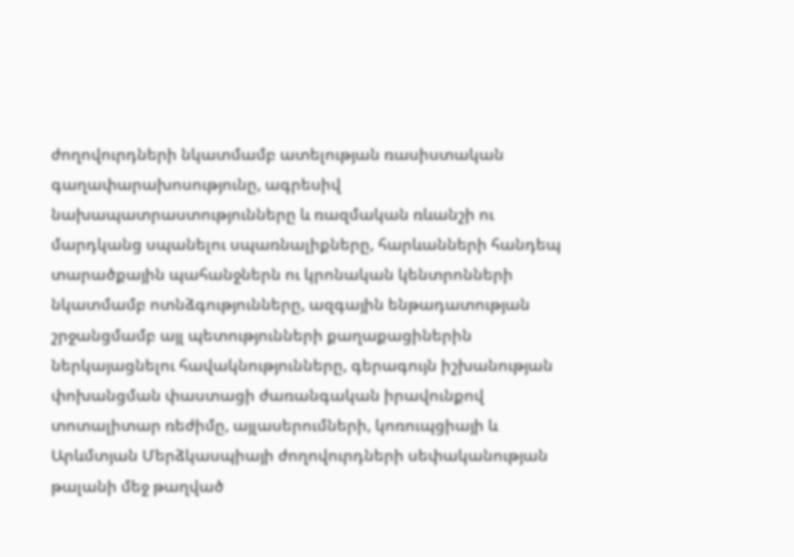ժողովուրդների նկատմամբ ատելության ռասիստական գաղափարախոսությունը, ագրեսիվ նախապատրաստությունները և ռազմական ռևանշի ու մարդկանց սպանելու սպառնալիքները, հարևանների հանդեպ տարածքային պահանջներն ու կրոնական կենտրոնների նկատմամբ ոտնձգությունները, ազգային ենթադատության շրջանցմամբ այլ պետությունների քաղաքացիներին ներկայացնելու հավակնությունները, գերագույն իշխանության փոխանցման փաստացի ժառանգական իրավունքով տոտալիտար ռեժիմը, այլասերումների, կոռուպցիայի և Արևմտյան Մերձկասպիայի ժողովուրդների սեփականության թալանի մեջ թաղված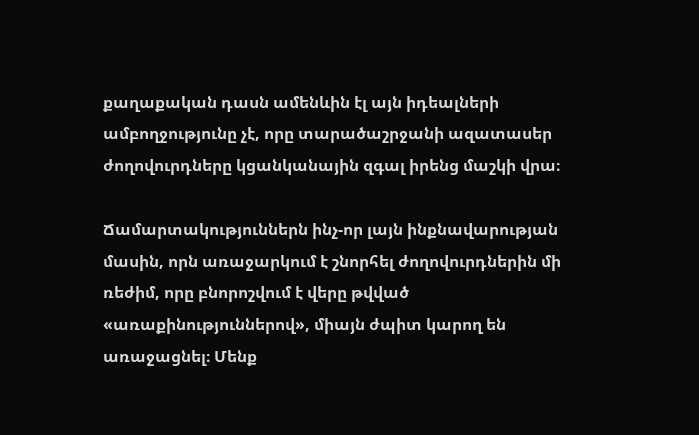քաղաքական դասն ամենևին էլ այն իդեալների ամբողջությունը չէ, որը տարածաշրջանի ազատասեր ժողովուրդները կցանկանային զգալ իրենց մաշկի վրա։

Ճամարտակություններն ինչ-որ լայն ինքնավարության մասին, որն առաջարկում է շնորհել ժողովուրդներին մի ռեժիմ, որը բնորոշվում է վերը թվված «առաքինություններով», միայն ժպիտ կարող են առաջացնել։ Մենք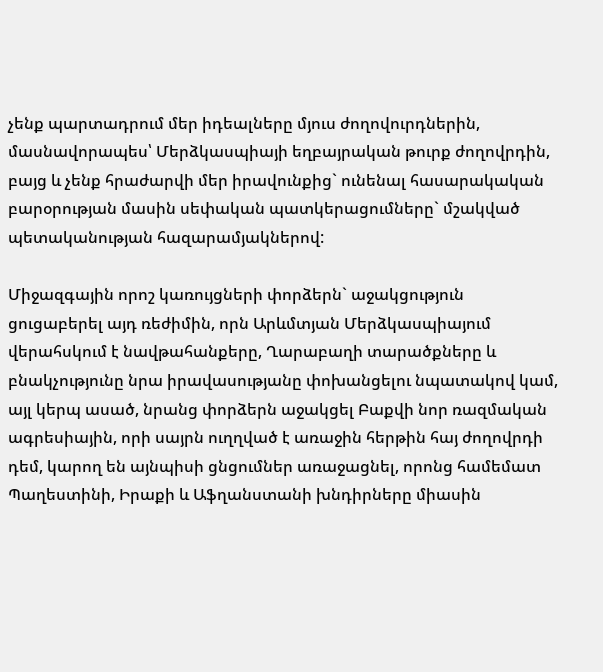չենք պարտադրում մեր իդեալները մյուս ժողովուրդներին, մասնավորապես՝ Մերձկասպիայի եղբայրական թուրք ժողովրդին, բայց և չենք հրաժարվի մեր իրավունքից` ունենալ հասարակական բարօրության մասին սեփական պատկերացումները` մշակված պետականության հազարամյակներով:

Միջազգային որոշ կառույցների փորձերն` աջակցություն ցուցաբերել այդ ռեժիմին, որն Արևմտյան Մերձկասպիայում վերահսկում է նավթահանքերը, Ղարաբաղի տարածքները և բնակչությունը նրա իրավասությանը փոխանցելու նպատակով կամ, այլ կերպ ասած, նրանց փորձերն աջակցել Բաքվի նոր ռազմական ագրեսիային, որի սայրն ուղղված է առաջին հերթին հայ ժողովրդի դեմ, կարող են այնպիսի ցնցումներ առաջացնել, որոնց համեմատ Պաղեստինի, Իրաքի և Աֆղանստանի խնդիրները միասին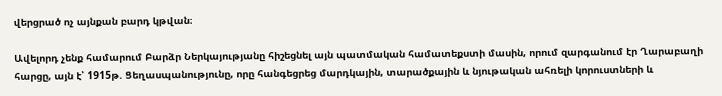վերցրած ոչ այնքան բարդ կթվան։

Ավելորդ չենք համարում Բարձր Ներկայությանը հիշեցնել այն պատմական համատեքստի մասին, որում զարգանում էր Ղարաբաղի հարցը, այն է՝ 1915թ. Ցեղասպանությունը, որը հանգեցրեց մարդկային, տարածքային և նյութական ահռելի կորուստների և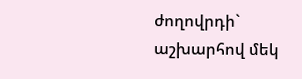ժողովրդի` աշխարհով մեկ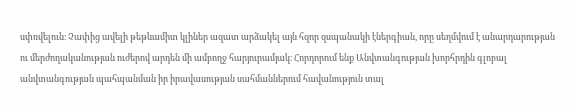սփռվելուն։ Չափից ավելի թեթևամիտ կլիներ ազատ արձակել այն հզոր զսպանակի էներգիան, որը սեղմվում է անարդարության ու մերժողականության ուժերով արդեն մի ամբողջ հարյուրամյակ։ Հորդորում ենք Անվտանգության խորհրդին գլոբալ անվտանգության պահպանման իր իրավասության սահմաններում հավանություն տալ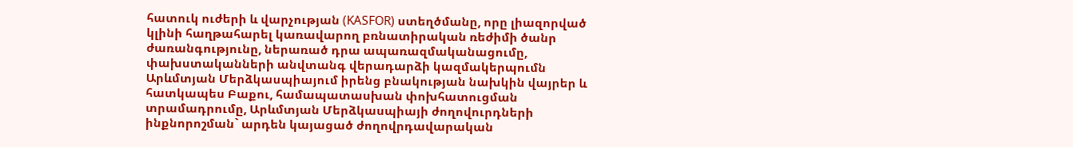հատուկ ուժերի և վարչության (KASFOR) ստեղծմանը, որը լիազորված կլինի հաղթահարել կառավարող բռնատիրական ռեժիմի ծանր ժառանգությունը, ներառած դրա ապառազմականացումը, փախստականների անվտանգ վերադարձի կազմակերպումն Արևմտյան Մերձկասպիայում իրենց բնակության նախկին վայրեր և հատկապես Բաքու, համապատասխան փոխհատուցման տրամադրումը, Արևմտյան Մերձկասպիայի ժողովուրդների ինքնորոշման` արդեն կայացած ժողովրդավարական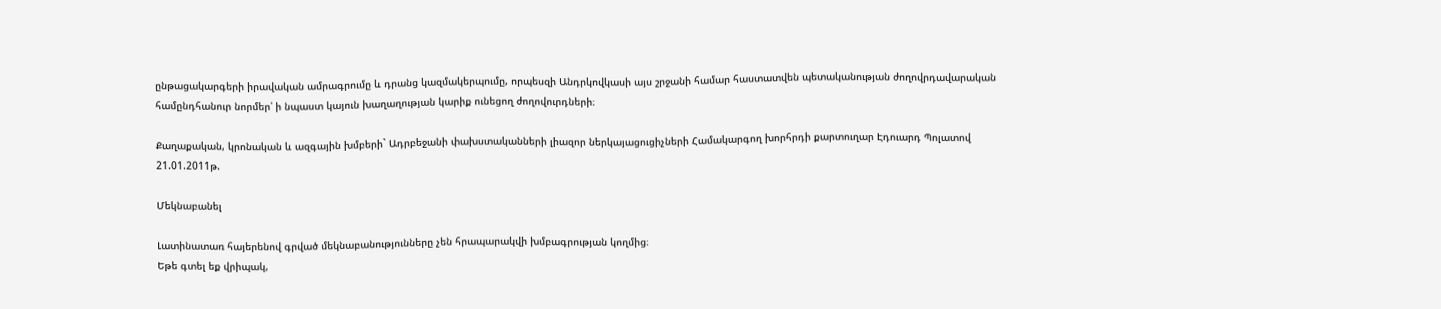ընթացակարգերի իրավական ամրագրումը և դրանց կազմակերպումը, որպեսզի Անդրկովկասի այս շրջանի համար հաստատվեն պետականության ժողովրդավարական համընդհանուր նորմեր՝ ի նպաստ կայուն խաղաղության կարիք ունեցող ժողովուրդների։

Քաղաքական, կրոնական և ազգային խմբերի` Ադրբեջանի փախստականների լիազոր ներկայացուցիչների Համակարգող խորհրդի քարտուղար Էդուարդ Պոլատով 21.01.2011թ.

Մեկնաբանել

Լատինատառ հայերենով գրված մեկնաբանությունները չեն հրապարակվի խմբագրության կողմից։
Եթե գտել եք վրիպակ,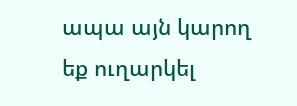ապա այն կարող եք ուղարկել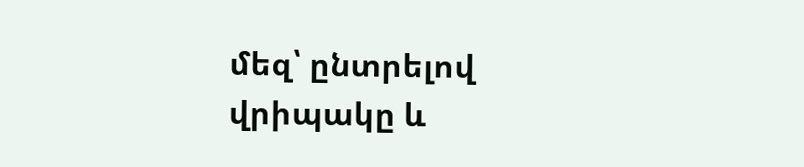մեզ՝ ընտրելով վրիպակը և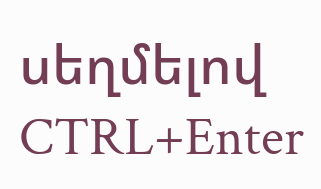սեղմելով CTRL+Enter